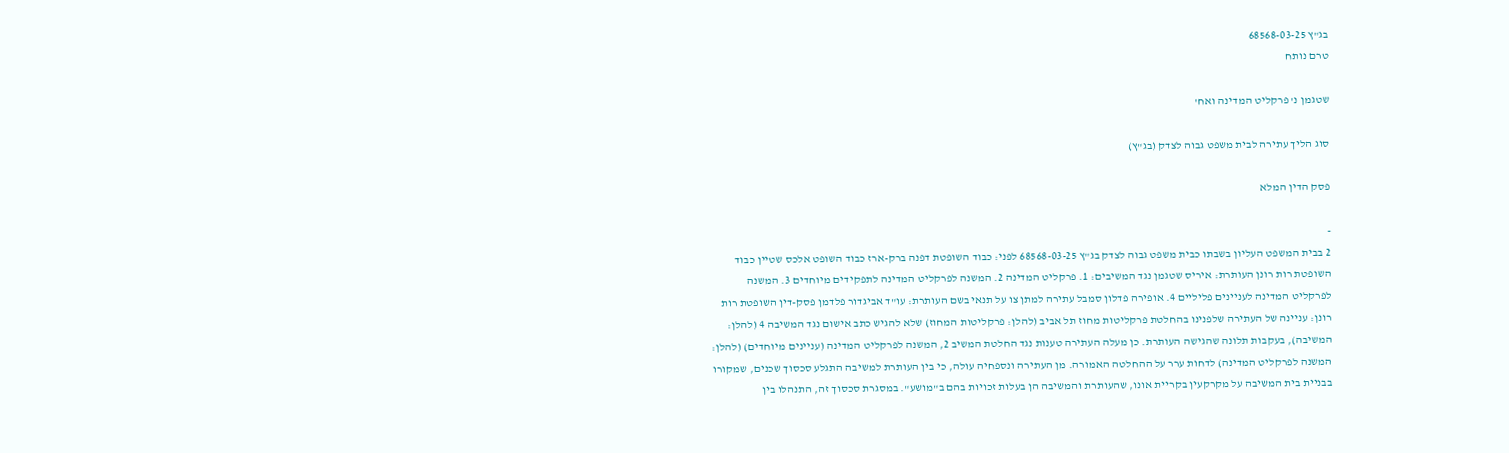בג"ץ 68568-03-25
טרם נותח

שטגמן נ' פרקליט המדינה ואח'

סוג הליך עתירה לבית משפט גבוה לצדק (בג"ץ)

פסק הדין המלא

-
2 בבית המשפט העליון בשבתו כבית משפט גבוה לצדק בג"ץ 68568-03-25 לפני: כבוד השופטת דפנה ברק-ארז כבוד השופט אלכס שטיין כבוד השופטת רות רונן העותרת: איריס שטגמן נגד המשיבים: 1. פרקליט המדינה 2. המשנה לפרקליט המדינה לתפקידים מיוחדים 3. המשנה לפרקליט המדינה לעניינים פליליים 4. אופירה פדלון סמבל עתירה למתן צו על תנאי בשם העותרת: עו"ד אביגדור פלדמן פסק-דין השופטת רות רונן: עניינה של העתירה שלפנינו בהחלטת פרקליטות מחוז תל אביב (להלן: פרקליטות המחוז) שלא להגיש כתב אישום נגד המשיבה 4 (להלן: המשיבה), בעקבות תלונה שהגישה העותרת. כן מעלה העתירה טענות נגד החלטת המשיב 2, המשנה לפרקליט המדינה (עניינים מיוחדים) (להלן: המשנה לפרקליט המדינה) לדחות ערר על ההחלטה האמורה. מן העתירה ונספחיה עולה, כי בין העותרת למשיבה התגלע סכסוך שכנים, שמקורו בבניית בית המשיבה על מקרקעין בקריית אונו, שהעותרת והמשיבה הן בעלות זכויות בהם ב"מושע". במסגרת סכסוך זה, התנהלו בין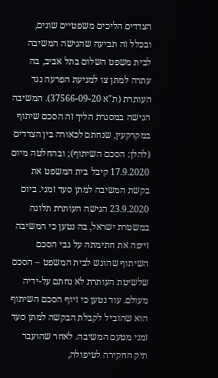הצדדים הליכים משפטיים שונים, ובכלל זה תביעה שהגישה המשיבה לבית משפט השלום בתל אביב, בה עתרה למתן צו למניעת הפרעה נגד העותרת (ת"א 37566-09-20). המשיבה הגישה במסגרת הליך זה הסכם שיתוף במקרקעין, שנחתם לכאורה בין הצדדים (להלן: הסכם השיתוף); ובהחלטה מיום 17.9.2020 קיבל בית המשפט את בקשת המשיבה למתן סעד זמני. ביום 23.9.2020 הגישה העותרת תלונה במשטרת ישראל, בה נטען כי המשיבה זייפה את חתימתה על גבי הסכם השיתוף שהוגש לבית המשפט – הסכם שלשיטת העותרת לא נחתם על-ידיה מעולם. עוד נטען כי זיוף הסכם השיתוף הוא שהוביל לקבלת הבקשה למתן סעד זמני מטעם המשיבה. לאחר שהועבר תיק החקירה לטיפולה,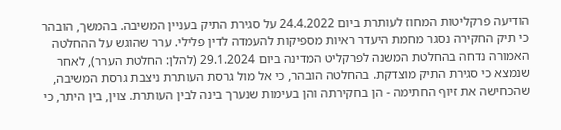הודיעה פרקליטות המחוז לעותרת ביום 24.4.2022 על סגירת התיק בעניין המשיבה. בהמשך, הובהר כי תיק החקירה נסגר מחמת היעדר ראיות מספיקות להעמדה לדין פלילי. ערר שהוגש על ההחלטה האמורה נדחה בהחלטת המשנה לפרקליט המדינה ביום 29.1.2024 (להלן: החלטת הערר), לאחר שנמצא כי סגירת התיק מוצדקת. בהחלטה הובהר, כי אל מול גרסת העותרת ניצבת גרסת המשיבה, שהכחישה את זיוף החתימה - הן בחקירתה והן בעימות שנערך בינה לבין העותרת. צוין, בין היתר, כי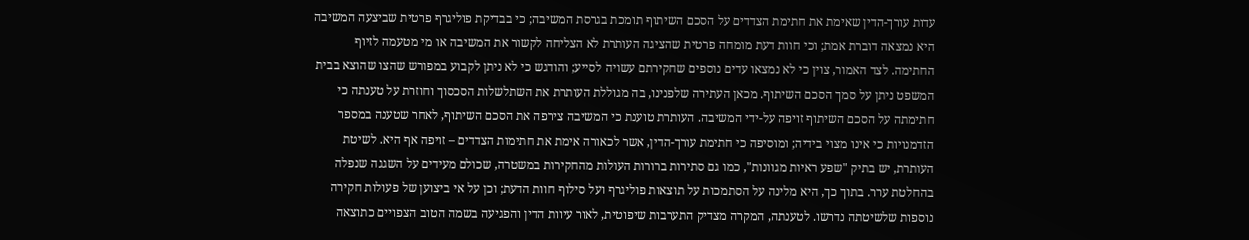עדות עורך-הדין שאימת את חתימת הצדדים על הסכם השיתוף תומכת בגרסת המשיבה; כי בבדיקת פוליגרף פרטית שביצעה המשיבה היא נמצאה דוברת אמת; וכי חוות דעת מומחה פרטית שהציגה העותרת לא הצליחה לקשור את המשיבה או מי מטעמה לזיוף החתימה. לצד האמור, צוין כי לא נמצאו עדים נוספים שחקירתם עשויה לסייע; והודגש כי לא ניתן לקבוע במפורש שהצו שהוצא בבית המשפט ניתן על סמך הסכם השיתוף. מכאן העתירה שלפנינו, בה מגוללת העותרת את השתלשלות הסכסוך וחוזרת על טענתה כי חתימתה על הסכם השיתוף זויפה על-ידי המשיבה. העותרת טוענת כי המשיבה צירפה את הסכם השיתוף, לאחר שטענה במספר הזדמנויות כי אינו מצוי בידיה; ומוסיפה כי חתימת עורך-הדין, אשר לכאורה אימת את חתימות הצדדים – זויפה אף היא. לשיטת העותרת, יש בתיק "שפע ראיות מגוונות", כמו גם סתירות ברורות העולות מהחקירות במשטרה, שכולם מעידים על השגגה שנפלה בהחלטת ערר. בתוך כך, היא מלינה על הסתמכות על תוצאות פוליגרף ועל סילוף חוות הדעת; וכן על אי ביצוען של פעולות חקירה נוספות שלשיטתה נדרשו. לטענתה, המקרה מצדיק התערבות שיפוטית, לאור עיוות הדין והפגיעה בשמה הטוב הצפויים כתוצאה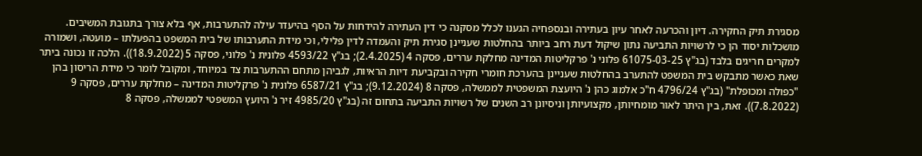מסגירת תיק החקירה. דיון והכרעה לאחר עיון בעתירה ובנספחיה הגענו לכלל מסקנה כי דין העתירה להידחות על הסף בהיעדר עילה להתערבות, אף בלא צורך בתגובת המשיבים. מושכלות יסוד הן כי לרשויות התביעה נתון שיקול דעת רחב ביותר בהחלטות שעניינן סגירת תיק והעמדה לדין פלילי, וכי מידת התערבותו של בית המשפט בהפעלתו – מועטה, ושמורה למקרים חריגים בלבד (בג"ץ 61075-03-25 פלוני נ' פרקליטות המדינה מחלקת עררים, פסקה 4 (2.4.2025); בג"ץ 4593/22 פלונית נ' פלוני, פסקה 5 (18.9.2022)). הלכה זו נכונה ביתר שאת כאשר מתבקש בית המשפט להתערב בהחלטות שעניינן בהערכת חומרי חקירה ובקביעת דיות הראיות, לגביהן מתחם ההתערבות צד במיוחד, ומקובל לומר כי מידת הריסון בהן "כפולה ומכופלת" (בג"ץ 4796/24 ח"כ אלמוג כהן נ' היועצת המשפטית לממשלה, פסקה 8 (9.12.2024); בג"ץ 6587/21 פלונית נ' פרקליטות המדינה – מחלקת עררים, פסקה 9 (7.8.2022)). זאת, בין היתר לאור מומחיותן, מקצועיותן וניסיונן רב השנים של רשויות התביעה בתחום זה (בג"ץ 4985/20 זיר נ' היועץ המשפטי לממשלה, פסקה 8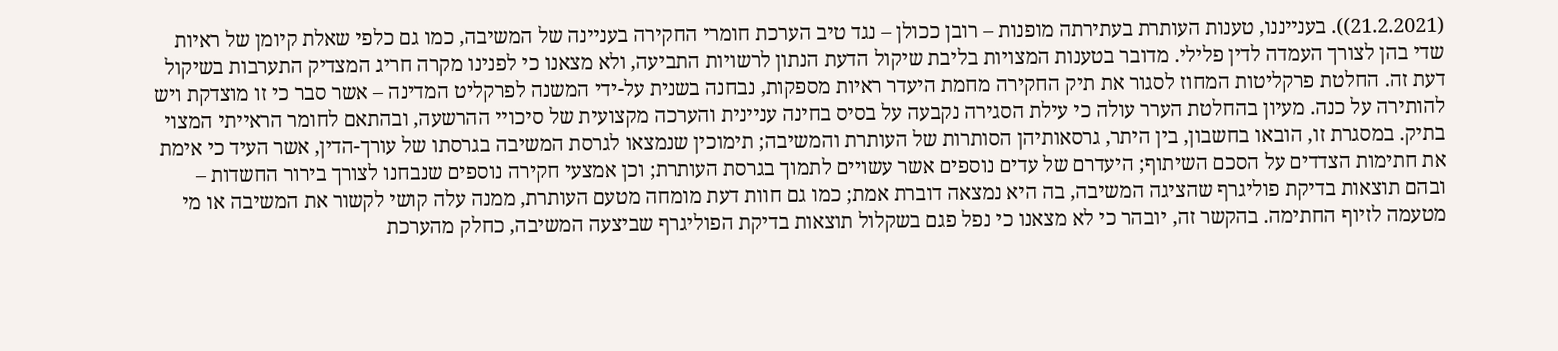(21.2.2021)). בענייננו, טענות העותרת בעתירתה מופנות – רובן ככולן – נגד טיב הערכת חומרי החקירה בעניינה של המשיבה, כמו גם כלפי שאלת קיומן של ראיות שדי בהן לצורך העמדה לדין פלילי. מדובר בטענות המצויות בליבת שיקול הדעת הנתון לרשויות התביעה, ולא מצאנו כי לפנינו מקרה חריג המצדיק התערבות בשיקול דעת זה. החלטת פרקליטות המחוז לסגור את תיק החקירה מחמת היעדר ראיות מספקות, נבחנה בשנית על-ידי המשנה לפרקליט המדינה – אשר סבר כי זו מוצדקת ויש להותירה על כנה. מעיון בהחלטת הערר עולה כי עילת הסגירה נקבעה על בסיס בחינה עניינית והערכה מקצועית של סיכויי ההרשעה, ובהתאם לחומר הראייתי המצוי בתיק. במסגרת זו, הובאו בחשבון, בין היתר, גרסאותיהן הסותרות של העותרת והמשיבה; תימוכין שנמצאו לגרסת המשיבה בגרסתו של עורך-הדין, אשר העיד כי אימת את חתימות הצדדים על הסכם השיתוף; היעדרם של עדים נוספים אשר עשויים לתמוך בגרסת העותרת; וכן אמצעי חקירה נוספים שנבחנו לצורך בירור החשדות – ובהם תוצאות בדיקת פוליגרף שהציגה המשיבה, בה היא נמצאה דוברת אמת; כמו גם חוות דעת מומחה מטעם העותרת, ממנה עלה קושי לקשור את המשיבה או מי מטעמה לזיוף החתימה. בהקשר זה, יובהר כי לא מצאנו כי נפל פגם בשקלול תוצאות בדיקת הפוליגרף שביצעה המשיבה, כחלק מהערכת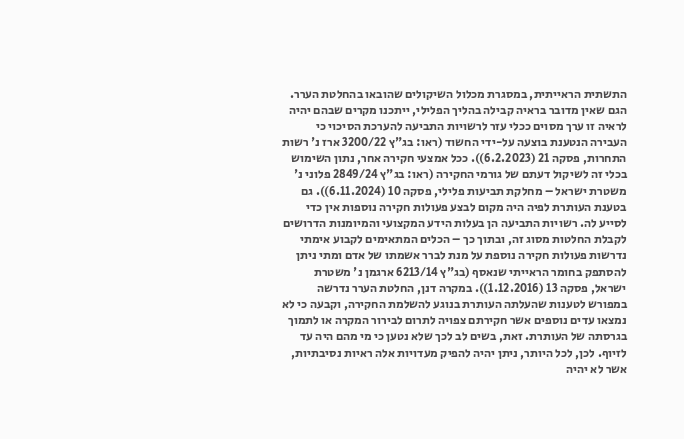התשתית הראייתית, במסגרת מכלול השיקולים שהובאו בהחלטת הערר. הגם שאין מדובר בראיה קבילה בהליך הפלילי, ייתכנו מקרים שבהם יהיה לראיה זו ערך מסוים ככלי עזר לרשויות התביעה להערכת הסיכוי כי העבירה הנטענת בוצעה על-ידי החשוד (ראו: בג"ץ 3200/22 ארז נ' רשות התחרות, פסקה 21 (6.2.2023)). ככל אמצעי חקירה אחר, נתון השימוש בכלי זה לשיקול דעתם של גורמי החקירה (ראו: בג"ץ 2849/24 פלוני נ' משטרת ישראל – מחלקת תביעות פלילי, פסקה 10 (6.11.2024)). גם בטענת העותרת לפיה היה מקום לבצע פעולות חקירה נוספות אין כדי לסייע לה. רשויות התביעה הן בעלות הידע המקצועי והמיומנות הדרושים לקבלת החלטות מסוג זה, ובתוך כך – הכלים המתאימים לקבוע אימתי נדרשות פעולות חקירה נוספת על מנת לברר אשמתו של אדם ומתי ניתן להסתפק בחומר הראייתי שנאסף (בג"ץ 6213/14 ארגמן נ' משטרת ישראל, פסקה 13 (1.12.2016)). במקרה דנן, החלטת הערר נדרשה במפורש לטענות שהעלתה העותרת בנוגע להשלמת החקירה, וקבעה כי לא נמצאו עדים נוספים אשר חקירתם צפויה לתרום לבירור המקרה או לתמוך בגרסתה של העותרת. זאת, בשים לב לכך שלא נטען כי מי מהם היה עד לזיוף. לכן, לכל היותר, ניתן יהיה להפיק מעדויות אלה ראיות נסיבתיות, אשר לא יהיה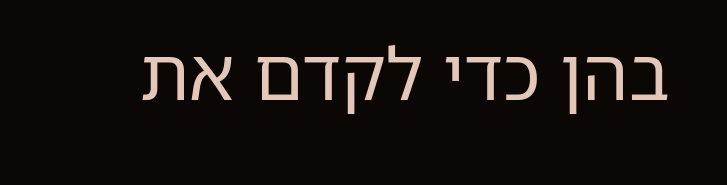בהן כדי לקדם את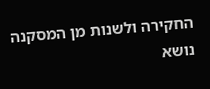החקירה ולשנות מן המסקנה נושא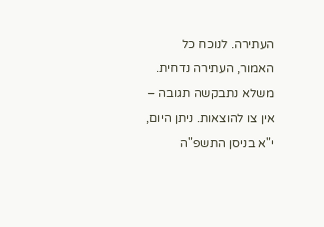העתירה. לנוכח כל האמור, העתירה נדחית. משלא נתבקשה תגובה – אין צו להוצאות. ניתן היום, י"א בניסן התשפ"ה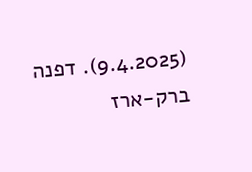(9.4.2025). דפנה ברק-ארז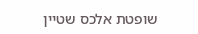שופטת אלכס שטיין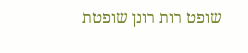שופט רות רונן שופטת